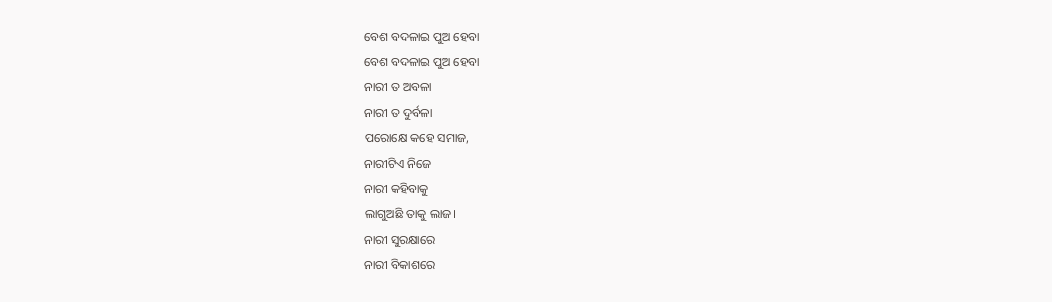ବେଶ ବଦଳାଇ ପୁଅ ହେବା
ବେଶ ବଦଳାଇ ପୁଅ ହେବା
ନାରୀ ତ ଅବଳା
ନାରୀ ତ ଦୁର୍ବଳା
ପରୋକ୍ଷେ କହେ ସମାଜ,
ନାରୀଟିଏ ନିଜେ
ନାରୀ କହିବାକୁ
ଲାଗୁଅଛି ତାକୁ ଲାଜ।
ନାରୀ ସୁରକ୍ଷାରେ
ନାରୀ ବିକାଶରେ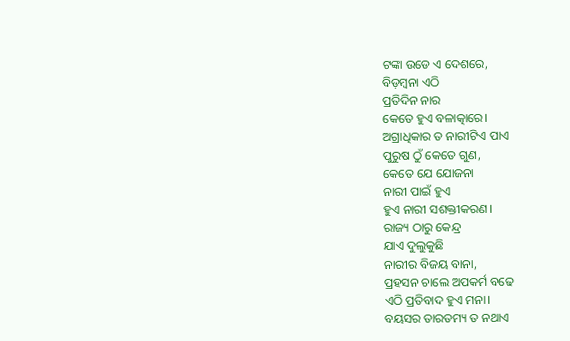ଟଙ୍କା ଉଡେ ଏ ଦେଶରେ,
ବିଡ଼ମ୍ବନା ଏଠି
ପ୍ରତିଦିନ ନାର
କେତେ ହୁଏ ବଳାତ୍କାରେ।
ଅଗ୍ରାଧିକାର ତ ନାରୀଟିଏ ପାଏ
ପୁରୁଷ ଠୁଁ କେତେ ଗୁଣ,
କେତେ ଯେ ଯୋଜନା
ନାରୀ ପାଇଁ ହୁଏ
ହୁଏ ନାରୀ ସଶକ୍ତୀକରଣ।
ରାଜ୍ୟ ଠାରୁ କେନ୍ଦ୍ର
ଯାଏ ଦୁଲୁକୁଛି
ନାରୀର ବିଜୟ ବାନା,
ପ୍ରହସନ ଚାଲେ ଅପକର୍ମ ବଢେ
ଏଠି ପ୍ରତିବାଦ ହୁଏ ମନା।
ବୟସର ତାରତମ୍ୟ ତ ନଥାଏ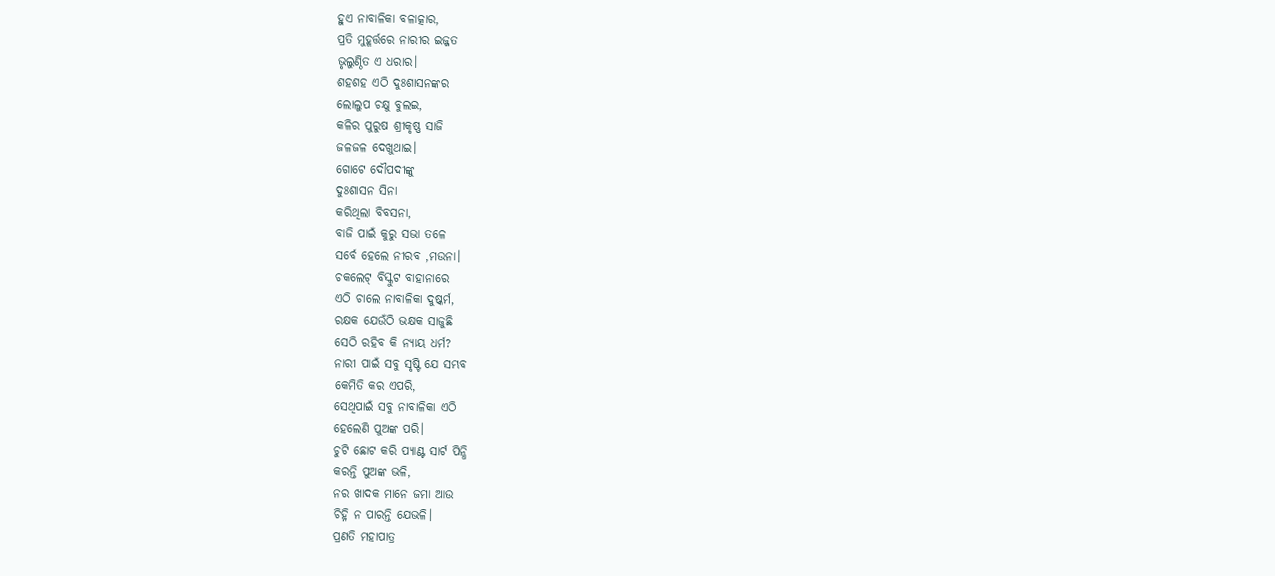ହୁଏ ନାବାଳିକା ବଳାତ୍କାର,
ପ୍ରତି ମୁହୂର୍ତ୍ତରେ ନାରୀର ଇଜ୍ଜତ
ଭୃଲୁଣ୍ଠିତ ଏ ଧରାର।
ଶହଶହ ଏଠି ଦୁଃଶାସନଙ୍କର
ଲୋଲୁପ ଚକ୍ଷୁ ବୁଲଇ,
କଳିର ପୁରୁଷ ଶ୍ରୀକୃଷ୍ଣ ସାଜି
ଜଳଜଳ ଦେଖୁଥାଇ।
ଗୋଟେ ଦୌପଦୀଙ୍କୁ
ଦୁଃଶାସନ ସିନା
କରିଥିଲା ବିବସନା,
ବାଜି ପାଇଁ କୁରୁ ସଭା ତଳେ
ସର୍ବେ ହେଲେ ନୀରବ ,ମଉନା।
ଚକଲେଟ୍ ବିସ୍କୁଟ ବାହାନାରେ
ଏଠି ଚାଲେ ନାବାଳିକା ଦୁଷ୍କର୍ମ,
ରକ୍ଷକ ଯେଉଁଠି ଭକ୍ଷକ ସାଜୁଛି
ସେଠି ରହିବ କି ନ୍ୟାୟ ଧର୍ମ?
ନାରୀ ପାଇଁ ସବୁ ସୃଷ୍ଟି ଯେ ସମ୍ଭବ
କେମିତି କର ଏପରି,
ସେଥିପାଇଁ ସବୁ ନାବାଳିକା ଏଠି
ହେଲେଣି ପୁଅଙ୍କ ପରି।
ଚୁଟି ଛୋଟ କରି ପ୍ୟାଣ୍ଟ ସାର୍ଟ ପିନ୍ଧି
କରନ୍ତି ପୁଅଙ୍କ ଭଳି,
ନର ଖାଦକ ମାନେ ଜମା ଆଉ
ଚିହ୍ନି ନ ପାରନ୍ତି ଯେଭଳି।
ପ୍ରଣତି ମହାପାତ୍ର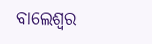ବାଲେଶ୍ୱର